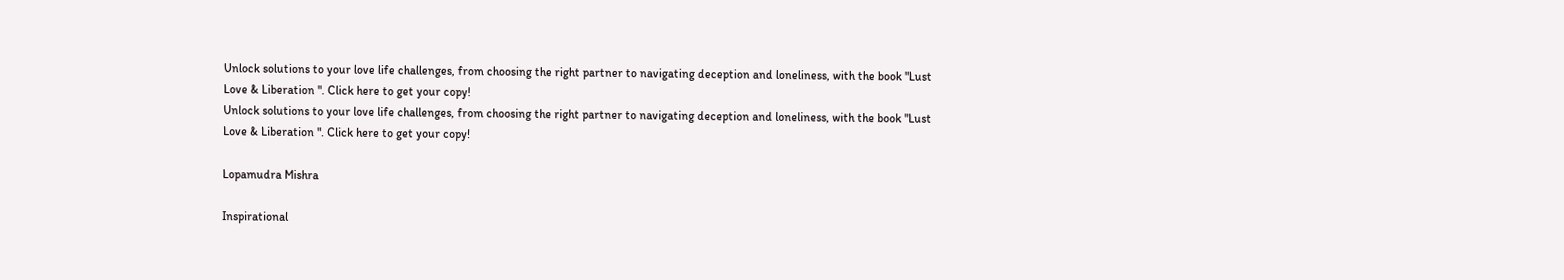Unlock solutions to your love life challenges, from choosing the right partner to navigating deception and loneliness, with the book "Lust Love & Liberation ". Click here to get your copy!
Unlock solutions to your love life challenges, from choosing the right partner to navigating deception and loneliness, with the book "Lust Love & Liberation ". Click here to get your copy!

Lopamudra Mishra

Inspirational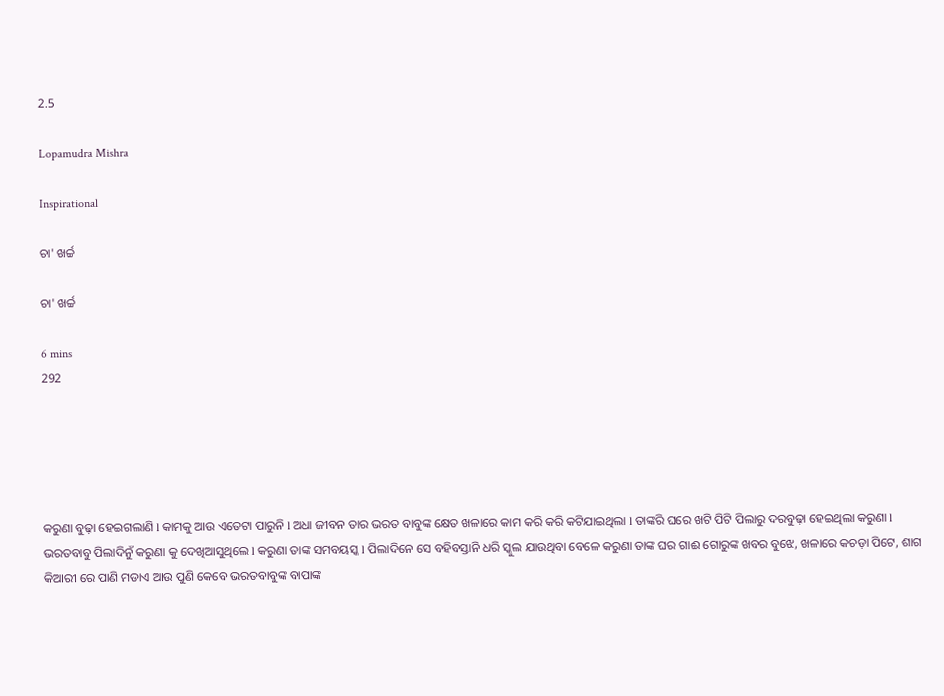2.5

Lopamudra Mishra

Inspirational

ଚା' ଖର୍ଚ୍ଚ

ଚା' ଖର୍ଚ୍ଚ

6 mins
292





କରୁଣା ବୁଢ଼ା ହେଇଗଲାଣି l କାମକୁ ଆଉ ଏତେଟା ପାରୁନି l ଅଧା ଜୀବନ ତାର ଭରତ ବାବୁଙ୍କ କ୍ଷେତ ଖଳାରେ କାମ କରି କରି କଟିଯାଇଥିଲା l ତାଙ୍କରି ଘରେ ଖଟି ପିଟି ପିଲାରୁ ଦରବୁଢ଼ା ହେଇଥିଲା କରୁଣା l ଭରତବାବୁ ପିଲାଦିନୁଁ କରୁଣା କୁ ଦେଖିଆସୁଥିଲେ l କରୁଣା ତାଙ୍କ ସମବୟସ୍କ l ପିଲାଦିନେ ସେ ବହିବସ୍ତାନି ଧରି ସ୍କୁଲ ଯାଉଥିବା ବେଳେ କରୁଣା ତାଙ୍କ ଘର ଗାଈ ଗୋରୁଙ୍କ ଖବର ବୁଝେ, ଖଳାରେ କଚଡ଼ା ପିଟେ, ଶାଗ କିଆରୀ ରେ ପାଣି ମଡାଏ ଆଉ ପୁଣି କେବେ ଭରତବାବୁଙ୍କ ବାପାଙ୍କ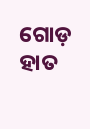ଗୋଡ଼ ହାତ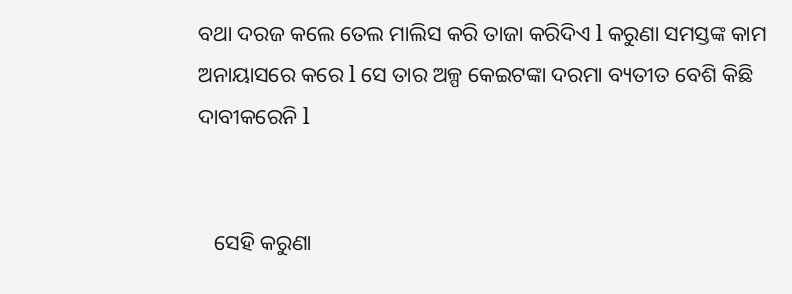ବଥା ଦରଜ କଲେ ତେଲ ମାଲିସ କରି ତାଜା କରିଦିଏ l କରୁଣା ସମସ୍ତଙ୍କ କାମ ଅନାୟାସରେ କରେ l ସେ ତାର ଅଳ୍ପ କେଇଟଙ୍କା ଦରମା ବ୍ୟତୀତ ବେଶି କିଛି ଦାବୀକରେନି l


   ସେହି କରୁଣା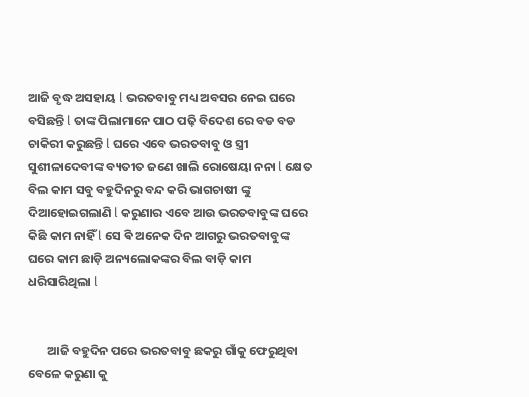ଆଜି ବୃଦ୍ଧ ଅସହାୟ l ଭରତବାବୁ ମଧ୍ୟ ଅବସର ନେଇ ଘରେ ବସିଛନ୍ତି l ତାଙ୍କ ପିଲାମାନେ ପାଠ ପଢ଼ି ବିଦେଶ ରେ ବଡ ବଡ ଚାକିରୀ କରୁଛନ୍ତି l ଘରେ ଏବେ ଭରତବାବୁ ଓ ସ୍ତ୍ରୀ ସୁଶୀଳାଦେବୀଙ୍କ ବ୍ୟତୀତ ଜଣେ ଖାଲି ରୋଷେୟା ନନା l କ୍ଷେତ ବିଲ କାମ ସବୁ ବହୁଦିନରୁ ବନ୍ଦ କରି ଭାଗଚାଷୀ ଙ୍କୁ ଦିଆହୋଇଗଲାଣି l କରୁଣାର ଏବେ ଆଉ ଭରତବାବୁଙ୍କ ଘରେ କିଛି କାମ ନାହିଁ l ସେ ଵି ଅନେକ ଦିନ ଆଗରୁ ଭରତବାବୁଙ୍କ ଘରେ କାମ ଛାଡ଼ି ଅନ୍ୟଲୋକଙ୍କର ବିଲ ବାଡ଼ି କାମ ଧରିସାରିଥିଲା l


       ଆଜି ବହୁଦିନ ପରେ ଭରତବାବୁ ଛକରୁ ଗାଁକୁ ଫେରୁଥିବା ବେଳେ କରୁଣା କୁ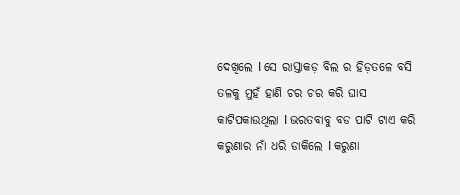ଦେଖିଲେ l ସେ ରାସ୍ତାକଡ଼ ବିଲ ର ହିଡ଼ତଳେ ବସି ତଳକୁ ମୁହଁ ହାଣି ଚର ଚର କରି ଘାସ କାଟିପକାଉଥିଲା l ଭରତବାବୁ ବଡ ପାଟି ଟାଏ କରି କରୁଣାର ନାଁ ଧରି ଡାକିଲେ l କରୁଣା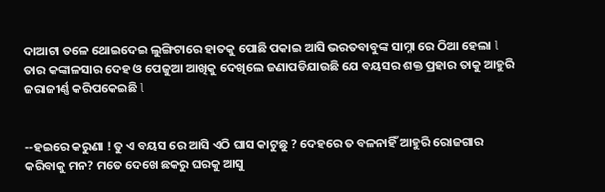ଦାଆଟା ତଳେ ଥୋଇଦେଇ ଲୁଙ୍ଗିଟାରେ ହାତକୁ ପୋଛି ପକାଇ ଆସି ଭରତବାବୁଙ୍କ ସାମ୍ନା ରେ ଠିଆ ହେଲା l ତାର କଙ୍କାଳସାର ଦେହ ଓ ପେଜୁଆ ଆଖିକୁ ଦେଖିଲେ ଜଣାପଡିଯାଉଛି ଯେ ବୟସର ଶକ୍ତ ପ୍ରହାର ତାକୁ ଆହୁରି ଜରାଜୀର୍ଣ୍ଣ କରିପକେଇଛି l


--ହଇରେ କରୁଣା ! ତୁ ଏ ବୟସ ରେ ଆସି ଏଠି ଘାସ କାଟୁଛୁ ? ଦେହରେ ତ ବଳନାହିଁ ଆହୁରି ରୋଜଗାର କରିବାକୁ ମନ? ମତେ ଦେଖେ ଛକରୁ ଘରକୁ ଆସୁ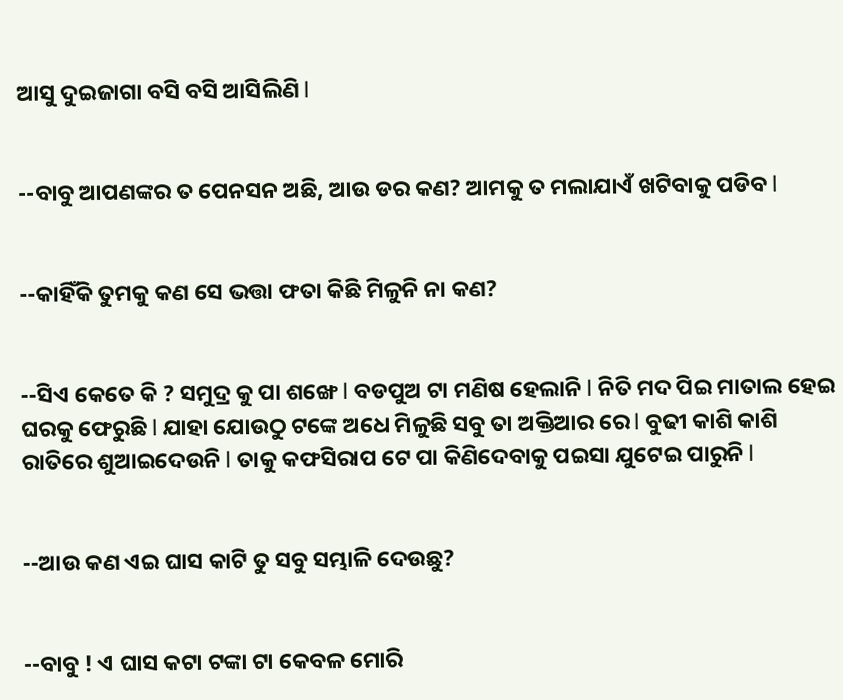ଆସୁ ଦୁଇଜାଗା ବସି ବସି ଆସିଲିଣି l


--ବାବୁ ଆପଣଙ୍କର ତ ପେନସନ ଅଛି, ଆଉ ଡର କଣ? ଆମକୁ ତ ମଲାଯାଏଁ ଖଟିବାକୁ ପଡିବ l


--କାହିଁକି ତୁମକୁ କଣ ସେ ଭତ୍ତା ଫତା କିଛି ମିଳୁନି ନା କଣ?


--ସିଏ କେତେ କି ? ସମୁଦ୍ର କୁ ପା ଶଙ୍ଖେ l ବଡପୁଅ ଟା ମଣିଷ ହେଲାନି l ନିତି ମଦ ପିଇ ମାତାଲ ହେଇ ଘରକୁ ଫେରୁଛି l ଯାହା ଯୋଉଠୁ ଟଙ୍କେ ଅଧେ ମିଳୁଛି ସବୁ ତା ଅକ୍ତିଆର ରେ l ବୁଢୀ କାଶି କାଶି ରାତିରେ ଶୁଆଇଦେଉନି l ତାକୁ କଫସିରାପ ଟେ ପା କିଣିଦେବାକୁ ପଇସା ଯୁଟେଇ ପାରୁନି l


--ଆଉ କଣ ଏଇ ଘାସ କାଟି ତୁ ସବୁ ସମ୍ଭାଳି ଦେଉଛୁ?


--ବାବୁ ! ଏ ଘାସ କଟା ଟଙ୍କା ଟା କେବଳ ମୋରି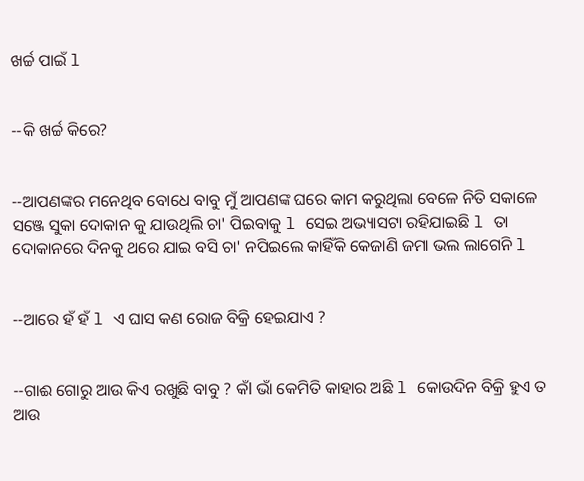ଖର୍ଚ୍ଚ ପାଇଁ l


--କି ଖର୍ଚ୍ଚ କିରେ?


--ଆପଣଙ୍କର ମନେଥିବ ବୋଧେ ବାବୁ ମୁଁ ଆପଣଙ୍କ ଘରେ କାମ କରୁଥିଲା ବେଳେ ନିତି ସକାଳେ ସଞ୍ଜେ ସୁକା ଦୋକାନ କୁ ଯାଉଥିଲି ଚା' ପିଇବାକୁ l ସେଇ ଅଭ୍ୟାସଟା ରହିଯାଇଛି l ତା ଦୋକାନରେ ଦିନକୁ ଥରେ ଯାଇ ବସି ଚା' ନପିଇଲେ କାହିଁକି କେଜାଣି ଜମା ଭଲ ଲାଗେନି l


--ଆରେ ହଁ ହଁ l ଏ ଘାସ କଣ ରୋଜ ବିକ୍ରି ହେଇଯାଏ ?


--ଗାଈ ଗୋରୁ ଆଉ କିଏ ରଖୁଛି ବାବୁ ? କଁl ଭାଁ କେମିତି କାହାର ଅଛି l କୋଉଦିନ ବିକ୍ରି ହୁଏ ତ ଆଉ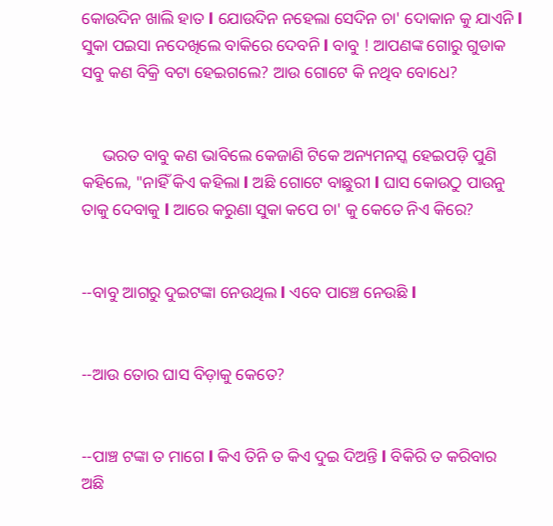କୋଉଦିନ ଖାଲି ହାତ l ଯୋଉଦିନ ନହେଲା ସେଦିନ ଚା' ଦୋକାନ କୁ ଯାଏନି l ସୁକା ପଇସା ନଦେଖିଲେ ବାକିରେ ଦେବନି l ବାବୁ ! ଆପଣଙ୍କ ଗୋରୁ ଗୁଡାକ ସବୁ କଣ ବିକ୍ରି ବଟା ହେଇଗଲେ? ଆଉ ଗୋଟେ କି ନଥିବ ବୋଧେ?


     ଭରତ ବାବୁ କଣ ଭାବିଲେ କେଜାଣି ଟିକେ ଅନ୍ୟମନସ୍କ ହେଇପଡ଼ି ପୁଣି କହିଲେ, "ନାହିଁ କିଏ କହିଲା l ଅଛି ଗୋଟେ ବାଛୁରୀ l ଘାସ କୋଉଠୁ ପାଉନୁ ତାକୁ ଦେବାକୁ l ଆରେ କରୁଣା ସୁକା କପେ ଚା' କୁ କେତେ ନିଏ କିରେ?


--ବାବୁ ଆଗରୁ ଦୁଇଟଙ୍କା ନେଉଥିଲ l ଏବେ ପାଞ୍ଚେ ନେଉଛି l


--ଆଉ ତୋର ଘାସ ବିଡ଼ାକୁ କେତେ?


--ପାଞ୍ଚ ଟଙ୍କା ତ ମାଗେ l କିଏ ତିନି ତ କିଏ ଦୁଇ ଦିଅନ୍ତି l ବିକିରି ତ କରିବାର ଅଛି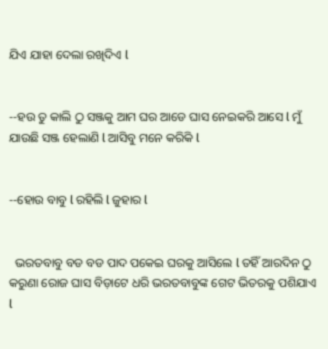ଯିଏ ଯାହା ଦେଲା ରଖିଦିଏ l


--ହଉ ତୁ କାଲି ଠୁ ସଞ୍ଜକୁ ଆମ ଘର ଆଡେ ଘାସ ନେଇକରି ଆସେ l ମୁଁ ଯାଉଛି ସଞ୍ଜ ହେଲାଣି l ଆସିବୁ ମନେ କରିକି l


--ହୋଉ ବାବୁ l ରହିଲି l ଜୁହାର l


  ଭରତବାବୁ ବଡ ବଡ ପାଦ ପକେଇ ଘରକୁ ଆସିଲେ l ତହିଁ ଆରଦିନ ଠୁ କରୁଣା ରୋଜ ଘାସ ବିଡ଼ାଟେ ଧରି ଭରତବାବୁଙ୍କ ଗେଟ ଭିତରକୁ ପଶିଯାଏ l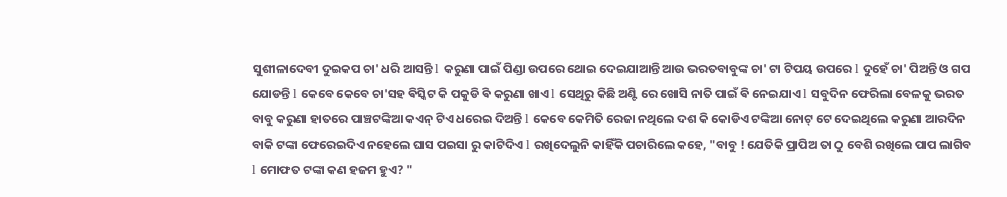ସୁଶୀଳାଦେବୀ ଦୁଇକପ ଚା' ଧରି ଆସନ୍ତି l କରୁଣା ପାଇଁ ପିଣ୍ଡା ଉପରେ ଥୋଇ ଦେଇଯାଆନ୍ତି ଆଉ ଭରତବାବୁଙ୍କ ଚା' ଟା ଟିପୟ ଉପରେ l ଦୁହେଁ ଚା' ପିଅନ୍ତି ଓ ଗପ ଯୋଡନ୍ତି l କେବେ କେବେ ଚା'ସହ ଵିସ୍କିଟ କି ପକୁଡି ଵି କରୁଣା ଖାଏ l ସେଥିରୁ କିଛି ଅଣ୍ଟି ରେ ଖୋସି ନାତି ପାଇଁ ଵି ନେଇଯାଏ l ସବୁଦିନ ଫେରିଲା ବେଳକୁ ଭରତ ବାବୁ କରୁଣା ହାତରେ ପାଞ୍ଚଟଙ୍କିଆ କଏନ୍ ଟିଏ ଧରେଇ ଦିଅନ୍ତି l କେବେ କେମିତି ରେଜା ନଥିଲେ ଦଶ କି କୋଡିଏ ଟଙ୍କିଆ ନୋଟ୍ ଟେ ଦେଇଥିଲେ କରୁଣା ଆରଦିନ ବାକି ଟଙ୍କା ଫେରେଇଦିଏ ନହେଲେ ଘାସ ପଇସା ରୁ କାଟିଦିଏ l ରଖିଦେଲୁନି କାହିଁକି ପଚାରିଲେ କହେ, "ବାବୁ ! ଯେତିକି ପ୍ରାପିଅ ତା ଠୁ ବେଶି ରଖିଲେ ପାପ ଲାଗିବ l ମୋଫତ ଟଙ୍କା କଣ ହଜମ ହୁଏ? "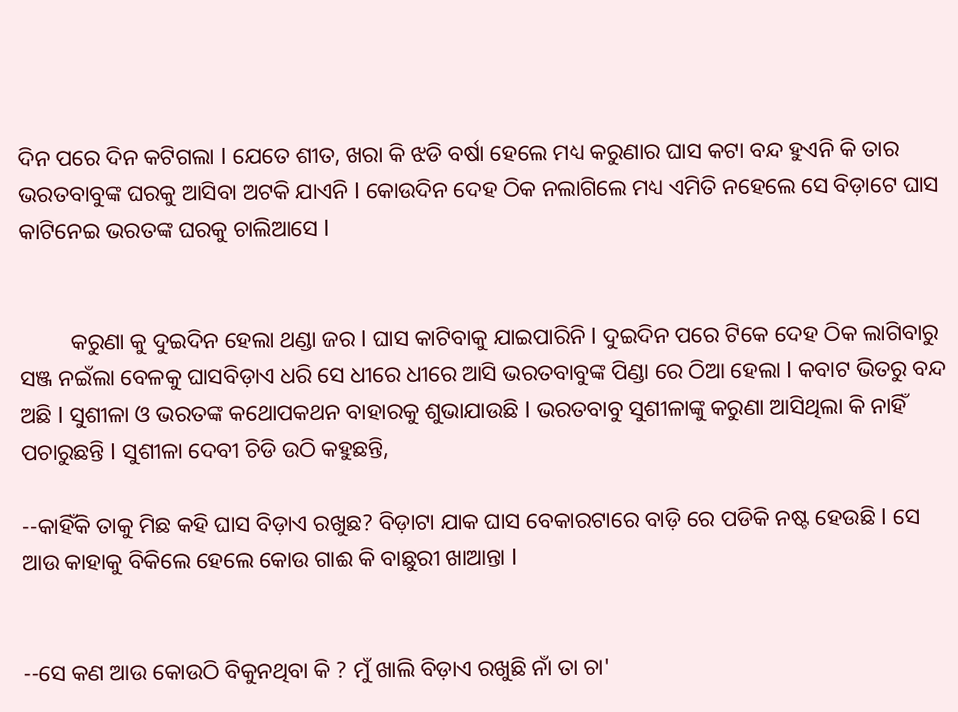ଦିନ ପରେ ଦିନ କଟିଗଲା l ଯେତେ ଶୀତ, ଖରା କି ଝଡି ବର୍ଷା ହେଲେ ମଧ୍ୟ କରୁଣାର ଘାସ କଟା ବନ୍ଦ ହୁଏନି କି ତାର ଭରତବାବୁଙ୍କ ଘରକୁ ଆସିବା ଅଟକି ଯାଏନି l କୋଉଦିନ ଦେହ ଠିକ ନଲାଗିଲେ ମଧ୍ୟ ଏମିତି ନହେଲେ ସେ ବିଡ଼ାଟେ ଘାସ କାଟିନେଇ ଭରତଙ୍କ ଘରକୁ ଚାଲିଆସେ l


         କରୁଣା କୁ ଦୁଇଦିନ ହେଲା ଥଣ୍ଡା ଜର l ଘାସ କାଟିବାକୁ ଯାଇପାରିନି l ଦୁଇଦିନ ପରେ ଟିକେ ଦେହ ଠିକ ଲାଗିବାରୁ ସଞ୍ଜ ନଇଁଲା ବେଳକୁ ଘାସବିଡ଼ାଏ ଧରି ସେ ଧୀରେ ଧୀରେ ଆସି ଭରତବାବୁଙ୍କ ପିଣ୍ଡା ରେ ଠିଆ ହେଲା l କବାଟ ଭିତରୁ ବନ୍ଦ ଅଛି l ସୁଶୀଳା ଓ ଭରତଙ୍କ କଥୋପକଥନ ବାହାରକୁ ଶୁଭାଯାଉଛି l ଭରତବାବୁ ସୁଶୀଳାଙ୍କୁ କରୁଣା ଆସିଥିଲା କି ନାହିଁ ପଚାରୁଛନ୍ତି l ସୁଶୀଳା ଦେବୀ ଚିଡି ଉଠି କହୁଛନ୍ତି,

--କାହିଁକି ତାକୁ ମିଛ କହି ଘାସ ବିଡ଼ାଏ ରଖୁଛ? ବିଡ଼ାଟା ଯାକ ଘାସ ବେକାରଟାରେ ବାଡ଼ି ରେ ପଡିକି ନଷ୍ଟ ହେଉଛି l ସେ ଆଉ କାହାକୁ ବିକିଲେ ହେଲେ କୋଉ ଗାଈ କି ବାଛୁରୀ ଖାଆନ୍ତା l


--ସେ କଣ ଆଉ କୋଉଠି ବିକୁନଥିବା କି ? ମୁଁ ଖାଲି ବିଡ଼ାଏ ରଖୁଛି ନାଁ ତା ଚା'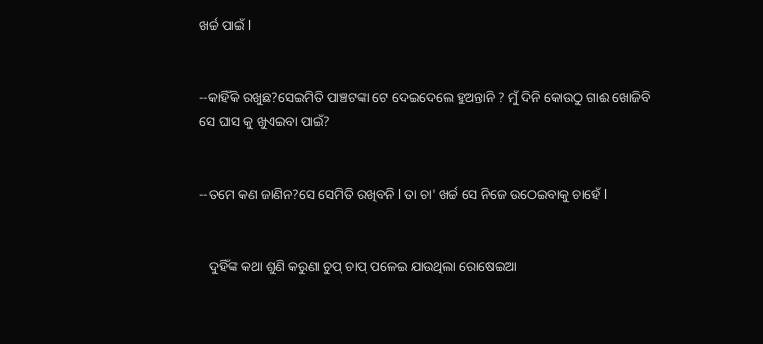ଖର୍ଚ୍ଚ ପାଇଁ l


--କାହିଁକି ରଖୁଛ?ସେଇମିତି ପାଞ୍ଚଟଙ୍କା ଟେ ଦେଇଦେଲେ ହୁଅନ୍ତାନି ? ମୁଁ ଦିନି କୋଉଠୁ ଗାଈ ଖୋଜିବି ସେ ଘାସ କୁ ଖୁଏଇବା ପାଇଁ?


--ତମେ କଣ ଜାଣିନ?ସେ ସେମିତି ରଖିବନି l ତା ଚା' ଖର୍ଚ୍ଚ ସେ ନିଜେ ଉଠେଇବାକୁ ଚାହେଁ l


   ଦୁହିଁଙ୍କ କଥା ଶୁଣି କରୁଣା ଚୁପ୍ ଚାପ୍ ପଳେଇ ଯାଉଥିଲା ରୋଷେଇଆ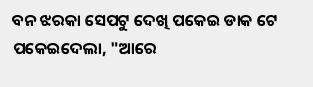ବନ ଝରକା ସେପଟୁ ଦେଖି ପକେଇ ଡାକ ଟେ ପକେଇଦେଲା, "ଆରେ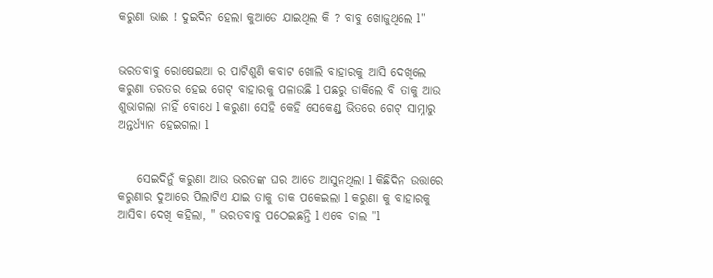କରୁଣା ଭାଈ ! ଦୁଇଦିନ ହେଲା କୁଆଡେ ଯାଇଥିଲ କି ? ବାବୁ ଖୋଜୁଥିଲେ l"


ଭରତବାବୁ ରୋଷେଇଆ ର ପାଟିଶୁଣି କବାଟ ଖୋଲି ବାହାରକୁ ଆସି ଦେଖିଲେ କରୁଣା ତରତର ହେଇ ଗେଟ୍ ବାହାରକୁ ପଳାଉଛି l ପଛରୁ ଡାକିଲେ ବି ତାକୁ ଆଉ ଶୁଭାଗଲା ନାହିଁ ବୋଧେ l କରୁଣା ସେହି କେହି ସେକେଣ୍ଡ୍ ଭିତରେ ଗେଟ୍ ସାମ୍ନାରୁ ଅନ୍ତର୍ଧ୍ୟାନ ହେଇଗଲା l


    ସେଇଦିନୁଁ କରୁଣା ଆଉ ଭରତଙ୍କ ଘର ଆଡେ ଆସୁନଥିଲା l କିଛିଦିନ ଉତ୍ତାରେ କରୁଣାର ଦୁଆରେ ପିଲାଟିଏ ଯାଇ ତାକୁ ଡାକ ପକେଇଲା l କରୁଣା କୁ ବାହାରକୁ ଆସିବା ଦେଖି କହିଲା, " ଭରତବାବୁ ପଠେଇଛନ୍ତି l ଏବେ ଚାଲ "l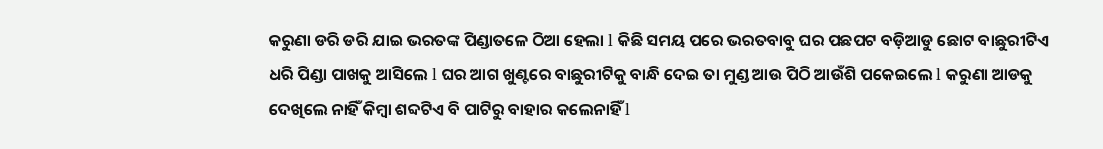କରୁଣା ଡରି ଡରି ଯାଇ ଭରତଙ୍କ ପିଣ୍ଡାତଳେ ଠିଆ ହେଲା l କିଛି ସମୟ ପରେ ଭରତବାବୁ ଘର ପଛପଟ ବଡ଼ିଆଡୁ ଛୋଟ ବାଛୁରୀଟିଏ ଧରି ପିଣ୍ଡା ପାଖକୁ ଆସିଲେ l ଘର ଆଗ ଖୁଣ୍ଟରେ ବାଛୁରୀଟିକୁ ବାନ୍ଧି ଦେଇ ତା ମୁଣ୍ଡ ଆଉ ପିଠି ଆଉଁଶି ପକେଇଲେ l କରୁଣା ଆଡକୁ ଦେଖିଲେ ନାହିଁ କିମ୍ବା ଶବ୍ଦଟିଏ ବି ପାଟିରୁ ବାହାର କଲେନାହିଁ l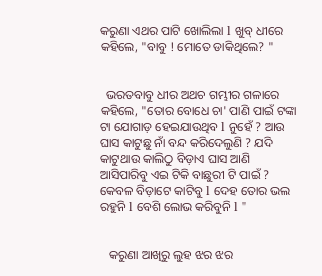କରୁଣା ଏଥର ପାଟି ଖୋଲିଲା l ଖୁବ୍ ଧୀରେ କହିଲେ, "ବାବୁ ! ମୋତେ ଡାକିଥିଲେ? "


  ଭରତବାବୁ ଧୀର ଅଥଚ ଗମ୍ଭୀର ଗଳାରେ କହିଲେ, "ତୋର ବୋଧେ ଚା' ପାଣି ପାଇଁ ଟଙ୍କା ଟା ଯୋଗାଡ଼ ହେଇଯାଉଥିବ l ନୁହେଁ ? ଆଉ ଘାସ କାଟୁଛୁ ନାଁ ବନ୍ଦ କରିଦେଲୁଣି ? ଯଦି କାଟୁଥାଉ କାଲିଠୁ ବିଡ଼ାଏ ଘାସ ଆଣି ଆସିପାରିବୁ ଏଇ ଟିକି ବାଛୁରୀ ଟି ପାଇଁ ? କେବଳ ବିଡ଼ାଟେ କାଟିବୁ l ଦେହ ତୋର ଭଲ ରହୁନି l ବେଶି ଲୋଭ କରିବୁନି l "


   କରୁଣା ଆଖିରୁ ଲୁହ ଝର ଝର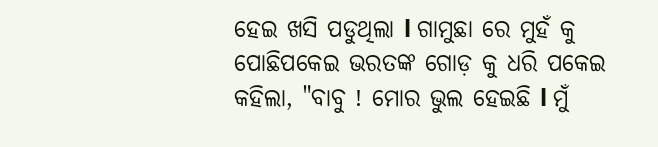ହେଇ ଖସି ପଡୁଥିଲା l ଗାମୁଛା ରେ ମୁହଁ କୁ ପୋଛିପକେଇ ଭରତଙ୍କ ଗୋଡ଼ କୁ ଧରି ପକେଇ କହିଲା, "ବାବୁ ! ମୋର ଭୁଲ ହେଇଛି l ମୁଁ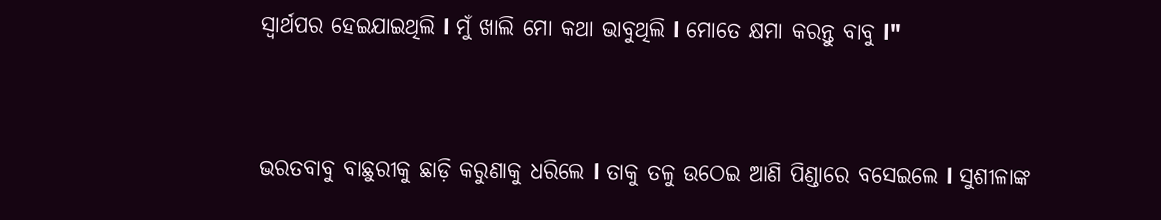ସ୍ୱାର୍ଥପର ହେଇଯାଇଥିଲି l ମୁଁ ଖାଲି ମୋ କଥା ଭାବୁଥିଲି l ମୋତେ କ୍ଷମା କରନ୍ତୁ ବାବୁ l"


ଭରତବାବୁ ବାଛୁରୀକୁ ଛାଡ଼ି କରୁଣାକୁ ଧରିଲେ l ତାକୁ ତଳୁ ଉଠେଇ ଆଣି ପିଣ୍ଡାରେ ବସେଇଲେ l ସୁଶୀଳାଙ୍କ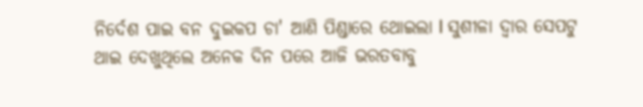ନିର୍ଦେଶ ପାଇ ବନ ଦୁଇକପ ଚା' ଆଣି ପିଣ୍ଡାରେ ଥୋଇଲା l ସୁଶୀଳା ଦ୍ୱାର ସେପଟୁ ଥାଇ ଦେଖୁଥିଲେ ଅନେକ ଦିନ ପରେ ଆଜି ଭରତବାବୁ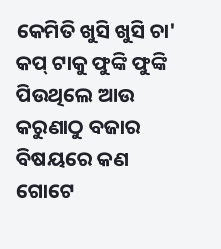କେମିତି ଖୁସି ଖୁସି ଚା' କପ୍ ଟାକୁ ଫୁଙ୍କି ଫୁଙ୍କି ପିଉଥିଲେ ଆଉ କରୁଣାଠୁ ବଜାର ବିଷୟରେ କଣ ଗୋଟେ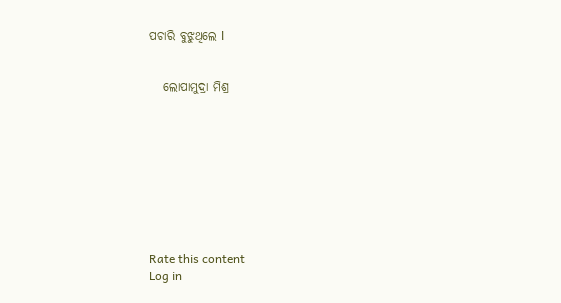ପଚାରି ବୁଝୁଥିଲେ l


   ଲୋପାମୁଦ୍ରା ମିଶ୍ର









Rate this content
Log in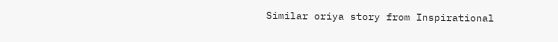Similar oriya story from Inspirational